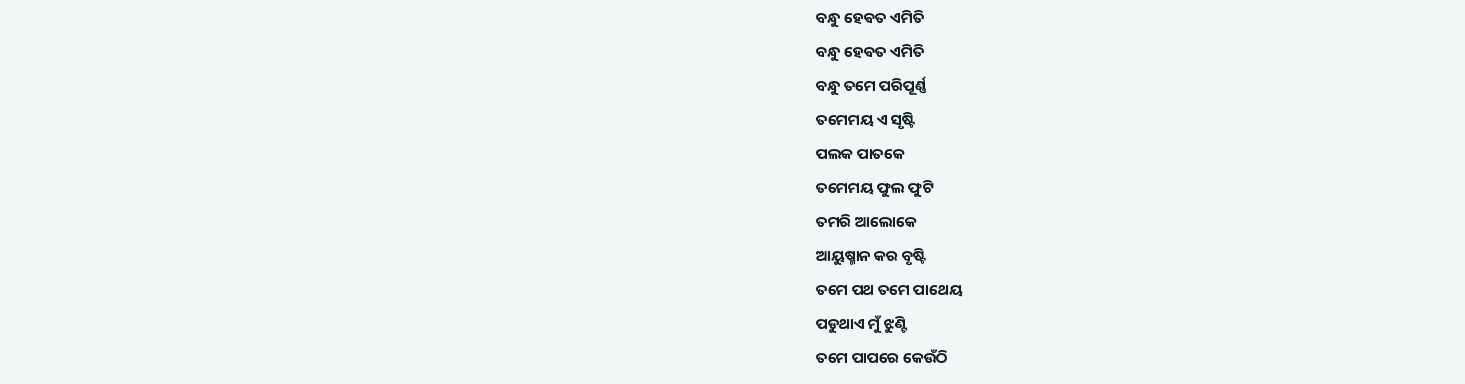ବନ୍ଧୁ ହେଵତ ଏମିତି
ବନ୍ଧୁ ହେଵତ ଏମିତି
ବନ୍ଧୁ ତମେ ପରିପୂର୍ଣ୍ଣ
ତମେମୟ ଏ ସୃଷ୍ଟି
ପଲକ ପାତକେ
ତମେମୟ ଫୁଲ ଫୁଟି
ତମରି ଆଲୋକେ
ଆୟୁଷ୍ମାନ କର ବୃଷ୍ଟି
ତମେ ପଥ ତମେ ପାଥେୟ
ପଡୁଥାଏ ମୁଁ ଝୁଣ୍ଟି
ତମେ ପାପରେ କେଉଁଠି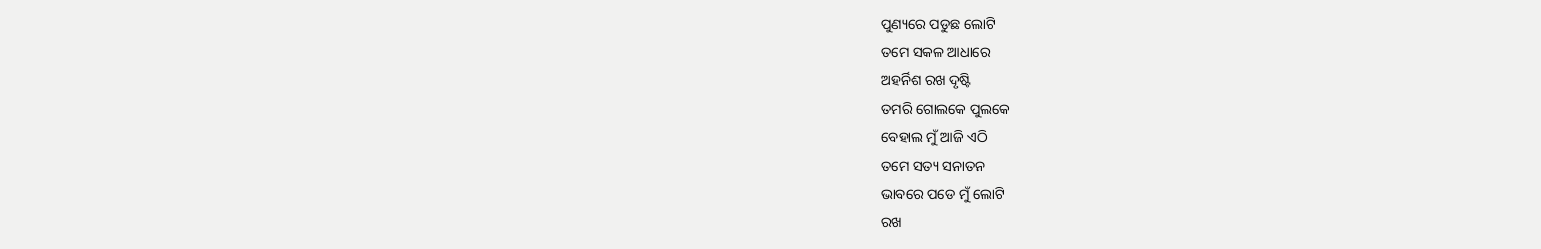ପୁଣ୍ୟରେ ପଡୁଛ ଲୋଟି
ତମେ ସକଳ ଆଧାରେ
ଅହର୍ନିଶ ରଖ ଦୃଷ୍ଟି
ତମରି ଗୋଲକେ ପୁଲକେ
ବେହାଲ ମୁଁ ଆଜି ଏଠି
ତମେ ସତ୍ୟ ସନାତନ
ଭାବରେ ପଡେ ମୁଁ ଲୋଟି
ରଖ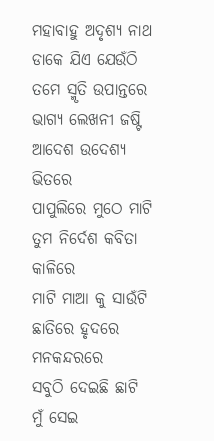ମହାବାହୁ ଅଦୃଶ୍ୟ ନାଥ
ଡାକେ ଯିଏ ଯେଉଁଠି
ତମେ ସ୍ମୃତି ଉପାନ୍ତରେ
ଭାଗ୍ୟ ଲେଖନୀ ଜଷ୍ଟି
ଆଦେଶ ଉଦେଶ୍ୟ ଭିତରେ
ପାପୁଲିରେ ମୁଠେ ମାଟି
ତୁମ ନିର୍ଦେଶ କବିତା କାଳିରେ
ମାଟି ମାଆ କୁ ସାଉଁଟି
ଛାତିରେ ହୃଦରେ ମନକନ୍ଦରରେ
ସବୁଠି ଦେଇଛି ଛାଟି
ମୁଁ ସେଇ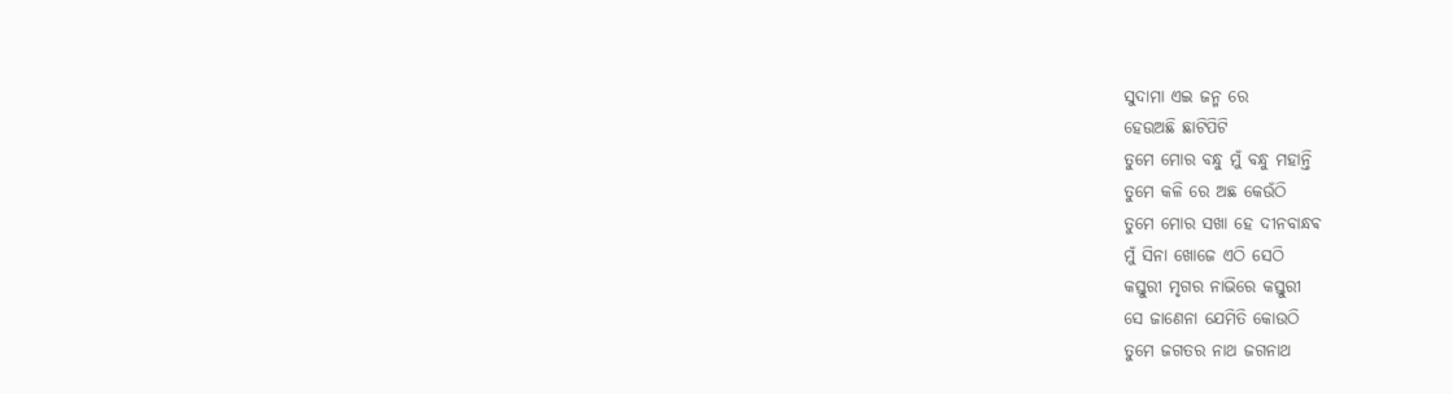ସୁଦାମା ଏଇ ଜନ୍ମ ରେ
ହେଉଅଛି ଛାଟିପିଟି
ତୁମେ ମୋର ବନ୍ଧୁ ମୁଁ ବନ୍ଧୁ ମହାନ୍ତି
ତୁମେ କଳି ରେ ଅଛ କେଉଁଠି
ତୁମେ ମୋର ସଖା ହେ ଦୀନବାନ୍ଧଵ
ମୁଁ ସିନା ଖୋଜେ ଏଠି ସେଠି
କସ୍ତୁରୀ ମୃଗର ନାଭିରେ କସ୍ତୁରୀ
ସେ ଜାଣେନା ଯେମିତି କୋଉଠି
ତୁମେ ଜଗତର ନାଥ ଜଗନାଥ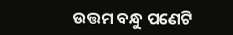ଉତ୍ତମ ବନ୍ଧୁ ପଣେଟି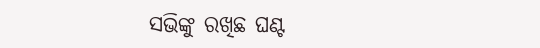ସଭିଙ୍କୁ ରଖିଛ ଘଣ୍ଟ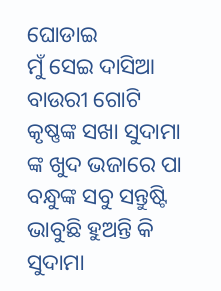ଘୋଡାଇ
ମୁଁ ସେଇ ଦାସିଆ ବାଉରୀ ଗୋଟି
କୃଷ୍ଣଙ୍କ ସଖା ସୁଦାମା ଙ୍କ ଖୁଦ ଭଜାରେ ପା
ବନ୍ଧୁଙ୍କ ସବୁ ସନ୍ତୁଷ୍ଟି
ଭାବୁଛି ହୁଅନ୍ତି କି ସୁଦାମା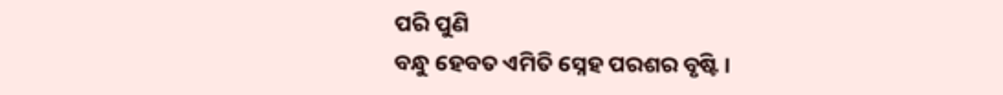ପରି ପୁଣି
ବନ୍ଧୁ ହେବତ ଏମିତି ସ୍ନେହ ପରଶର ବୃଷ୍ଟି ।